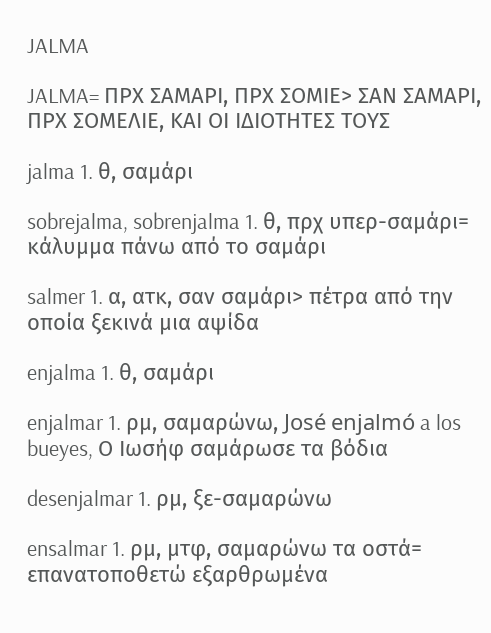JALMA

JALMA= ΠΡΧ ΣΑΜΑΡΙ, ΠΡΧ ΣΟΜΙΕ> ΣΑΝ ΣΑΜΑΡΙ, ΠΡΧ ΣΟΜΕΛΙΕ, ΚΑΙ ΟΙ ΙΔΙΟΤΗΤΕΣ ΤΟΥΣ

jalma 1. θ, σαμάρι

sobrejalma, sobrenjalma 1. θ, πρχ υπερ-σαμάρι= κάλυμμα πάνω από το σαμάρι

salmer 1. α, ατκ, σαν σαμάρι> πέτρα από την οποία ξεκινά μια αψίδα

enjalma 1. θ, σαμάρι

enjalmar 1. ρμ, σαμαρώνω, José enjalmó a los bueyes, Ο Ιωσήφ σαμάρωσε τα βόδια

desenjalmar 1. ρμ, ξε-σαμαρώνω

ensalmar 1. ρμ, μτφ, σαμαρώνω τα οστά= επανατοποθετώ εξαρθρωμένα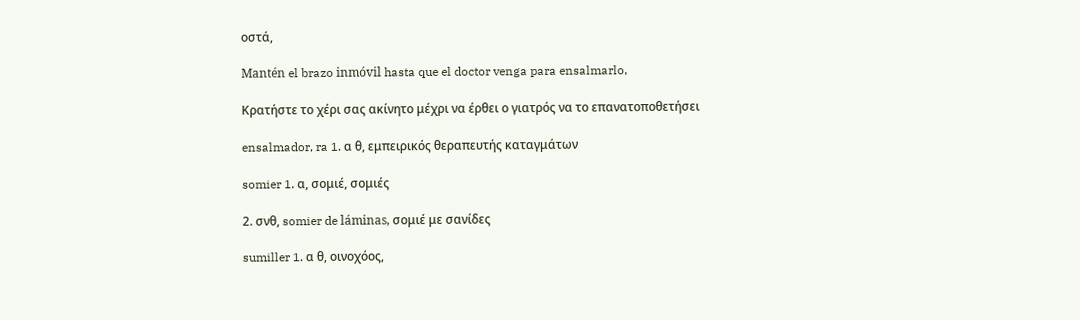οστά,

Mantén el brazo inmóvil hasta que el doctor venga para ensalmarlo,

Κρατήστε το χέρι σας ακίνητο μέχρι να έρθει ο γιατρός να το επανατοποθετήσει

ensalmador, ra 1. α θ, εμπειρικός θεραπευτής καταγμάτων

somier 1. α, σομιέ, σομιές

2. σνθ, somier de láminas, σομιέ με σανίδες

sumiller 1. α θ, οινοχόος,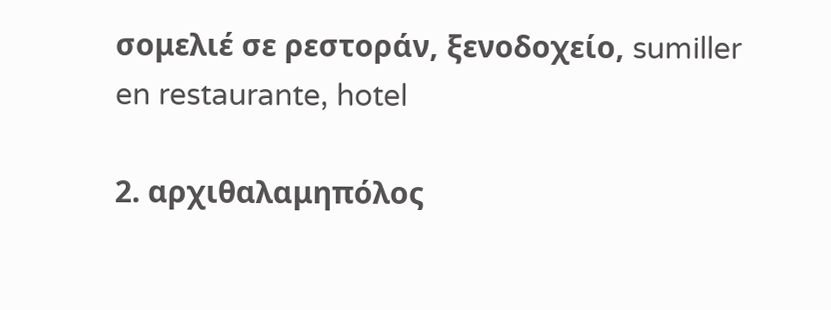σομελιέ σε ρεστοράν, ξενοδοχείο, sumiller en restaurante, hotel

2. αρχιθαλαμηπόλος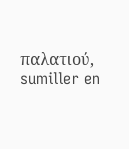παλατιού, sumiller en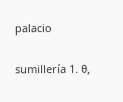palacio

sumillería 1. θ,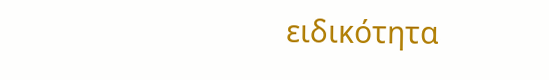ειδικότητα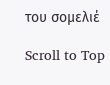του σομελιέ

Scroll to Top